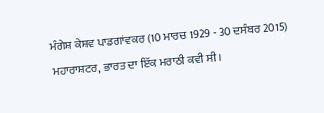ਮੰਗੇਸ਼ ਕੇਸ਼ਵ ਪਾਡਗਾਂਵਕਰ (10 ਮਾਰਚ 1929 - 30 ਦਸੰਬਰ 2015) ਮਹਾਰਾਸ਼ਟਰ, ਭਾਰਤ ਦਾ ਇੱਕ ਮਰਾਠੀ ਕਵੀ ਸੀ।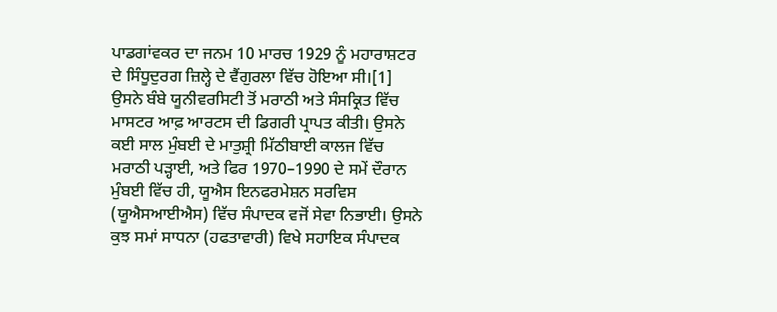ਪਾਡਗਾਂਵਕਰ ਦਾ ਜਨਮ 10 ਮਾਰਚ 1929 ਨੂੰ ਮਹਾਰਾਸ਼ਟਰ ਦੇ ਸਿੰਧੂਦੁਰਗ ਜ਼ਿਲ੍ਹੇ ਦੇ ਵੈਂਗੁਰਲਾ ਵਿੱਚ ਹੋਇਆ ਸੀ।[1] ਉਸਨੇ ਬੰਬੇ ਯੂਨੀਵਰਸਿਟੀ ਤੋਂ ਮਰਾਠੀ ਅਤੇ ਸੰਸਕ੍ਰਿਤ ਵਿੱਚ ਮਾਸਟਰ ਆਫ਼ ਆਰਟਸ ਦੀ ਡਿਗਰੀ ਪ੍ਰਾਪਤ ਕੀਤੀ। ਉਸਨੇ ਕਈ ਸਾਲ ਮੁੰਬਈ ਦੇ ਮਾਤੁਸ਼੍ਰੀ ਮਿੱਠੀਬਾਈ ਕਾਲਜ ਵਿੱਚ ਮਰਾਠੀ ਪੜ੍ਹਾਈ, ਅਤੇ ਫਿਰ 1970–1990 ਦੇ ਸਮੇਂ ਦੌਰਾਨ ਮੁੰਬਈ ਵਿੱਚ ਹੀ, ਯੂਐਸ ਇਨਫਰਮੇਸ਼ਨ ਸਰਵਿਸ (ਯੂਐਸਆਈਐਸ) ਵਿੱਚ ਸੰਪਾਦਕ ਵਜੋਂ ਸੇਵਾ ਨਿਭਾਈ। ਉਸਨੇ ਕੁਝ ਸਮਾਂ ਸਾਧਨਾ (ਹਫਤਾਵਾਰੀ) ਵਿਖੇ ਸਹਾਇਕ ਸੰਪਾਦਕ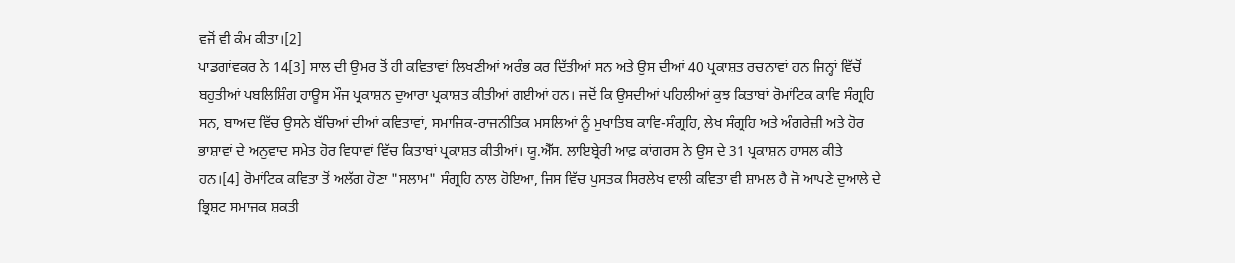ਵਜੋਂ ਵੀ ਕੰਮ ਕੀਤਾ।[2]
ਪਾਡਗਾਂਵਕਰ ਨੇ 14[3] ਸਾਲ ਦੀ ਉਮਰ ਤੋਂ ਹੀ ਕਵਿਤਾਵਾਂ ਲਿਖਣੀਆਂ ਅਰੰਭ ਕਰ ਦਿੱਤੀਆਂ ਸਨ ਅਤੇ ਉਸ ਦੀਆਂ 40 ਪ੍ਰਕਾਸ਼ਤ ਰਚਨਾਵਾਂ ਹਨ ਜਿਨ੍ਹਾਂ ਵਿੱਚੋਂ ਬਹੁਤੀਆਂ ਪਬਲਿਸ਼ਿੰਗ ਹਾਊਸ ਮੌਜ ਪ੍ਰਕਾਸ਼ਨ ਦੁਆਰਾ ਪ੍ਰਕਾਸ਼ਤ ਕੀਤੀਆਂ ਗਈਆਂ ਹਨ। ਜਦੋਂ ਕਿ ਉਸਦੀਆਂ ਪਹਿਲੀਆਂ ਕੁਝ ਕਿਤਾਬਾਂ ਰੋਮਾਂਟਿਕ ਕਾਵਿ ਸੰਗ੍ਰਹਿ ਸਨ, ਬਾਅਦ ਵਿੱਚ ਉਸਨੇ ਬੱਚਿਆਂ ਦੀਆਂ ਕਵਿਤਾਵਾਂ, ਸਮਾਜਿਕ-ਰਾਜਨੀਤਿਕ ਮਸਲਿਆਂ ਨੂੰ ਮੁਖਾਤਿਬ ਕਾਵਿ-ਸੰਗ੍ਰਹਿ, ਲੇਖ ਸੰਗ੍ਰਹਿ ਅਤੇ ਅੰਗਰੇਜ਼ੀ ਅਤੇ ਹੋਰ ਭਾਸ਼ਾਵਾਂ ਦੇ ਅਨੁਵਾਦ ਸਮੇਤ ਹੋਰ ਵਿਧਾਵਾਂ ਵਿੱਚ ਕਿਤਾਬਾਂ ਪ੍ਰਕਾਸ਼ਤ ਕੀਤੀਆਂ। ਯੂ.ਐੱਸ. ਲਾਇਬ੍ਰੇਰੀ ਆਫ਼ ਕਾਂਗਰਸ ਨੇ ਉਸ ਦੇ 31 ਪ੍ਰਕਾਸ਼ਨ ਹਾਸਲ ਕੀਤੇ ਹਨ।[4] ਰੋਮਾਂਟਿਕ ਕਵਿਤਾ ਤੋਂ ਅਲੱਗ ਹੋਣਾ "ਸਲਾਮ" ਸੰਗ੍ਰਹਿ ਨਾਲ ਹੋਇਆ, ਜਿਸ ਵਿੱਚ ਪੁਸਤਕ ਸਿਰਲੇਖ ਵਾਲੀ ਕਵਿਤਾ ਵੀ ਸ਼ਾਮਲ ਹੈ ਜੋ ਆਪਣੇ ਦੁਆਲੇ ਦੇ ਭ੍ਰਿਸ਼ਟ ਸਮਾਜਕ ਸ਼ਕਤੀ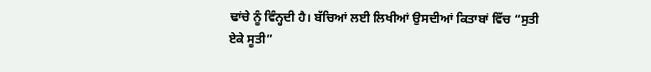ਢਾਂਚੇ ਨੂੰ ਵਿੰਨ੍ਹਦੀ ਹੈ। ਬੱਚਿਆਂ ਲਈ ਲਿਖੀਆਂ ਉਸਦੀਆਂ ਕਿਤਾਬਾਂ ਵਿੱਚ “ਸੁਤੀ ਏਕੇ ਸੂਤੀ”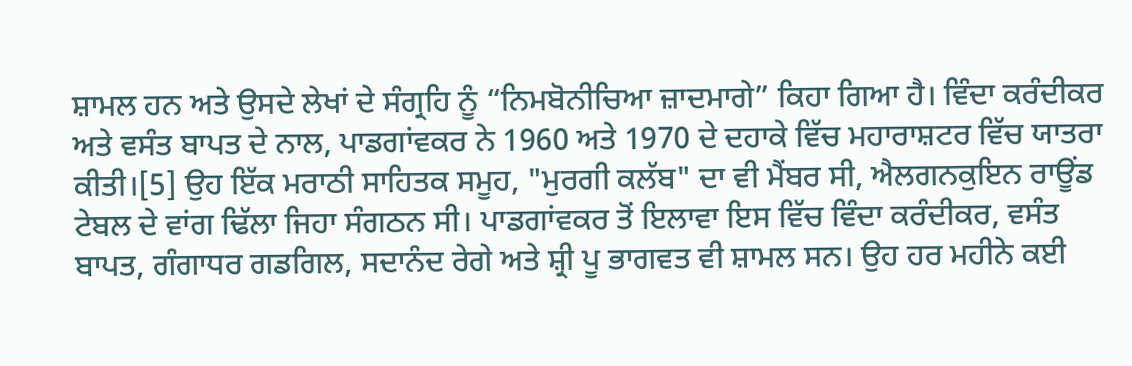ਸ਼ਾਮਲ ਹਨ ਅਤੇ ਉਸਦੇ ਲੇਖਾਂ ਦੇ ਸੰਗ੍ਰਹਿ ਨੂੰ “ਨਿਮਬੋਨੀਚਿਆ ਜ਼ਾਦਮਾਗੇ” ਕਿਹਾ ਗਿਆ ਹੈ। ਵਿੰਦਾ ਕਰੰਦੀਕਰ ਅਤੇ ਵਸੰਤ ਬਾਪਤ ਦੇ ਨਾਲ, ਪਾਡਗਾਂਵਕਰ ਨੇ 1960 ਅਤੇ 1970 ਦੇ ਦਹਾਕੇ ਵਿੱਚ ਮਹਾਰਾਸ਼ਟਰ ਵਿੱਚ ਯਾਤਰਾ ਕੀਤੀ।[5] ਉਹ ਇੱਕ ਮਰਾਠੀ ਸਾਹਿਤਕ ਸਮੂਹ, "ਮੁਰਗੀ ਕਲੱਬ" ਦਾ ਵੀ ਮੈਂਬਰ ਸੀ, ਐਲਗਨਕੁਇਨ ਰਾਊਂਡ ਟੇਬਲ ਦੇ ਵਾਂਗ ਢਿੱਲਾ ਜਿਹਾ ਸੰਗਠਨ ਸੀ। ਪਾਡਗਾਂਵਕਰ ਤੋਂ ਇਲਾਵਾ ਇਸ ਵਿੱਚ ਵਿੰਦਾ ਕਰੰਦੀਕਰ, ਵਸੰਤ ਬਾਪਤ, ਗੰਗਾਧਰ ਗਡਗਿਲ, ਸਦਾਨੰਦ ਰੇਗੇ ਅਤੇ ਸ਼੍ਰੀ ਪੂ ਭਾਗਵਤ ਵੀ ਸ਼ਾਮਲ ਸਨ। ਉਹ ਹਰ ਮਹੀਨੇ ਕਈ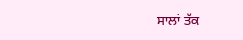ਸਾਲਾਂ ਤੱਕ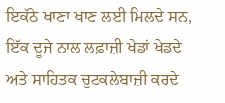ਇਕੱਠੇ ਖਾਣਾ ਖਾਣ ਲਈ ਮਿਲਦੇ ਸਨ, ਇੱਕ ਦੂਜੇ ਨਾਲ ਲਫ਼ਾਜ਼ੀ ਖੇਡਾਂ ਖੇਡਦੇ ਅਤੇ ਸਾਹਿਤਕ ਚੁਟਕਲੇਬਾਜ਼ੀ ਕਰਦੇ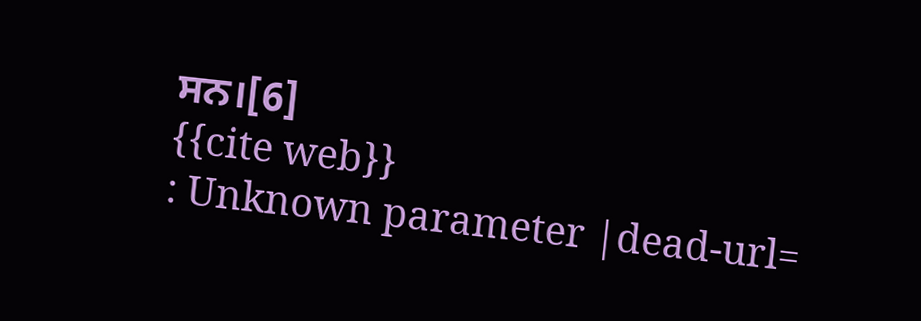ਸਨ।[6]
{{cite web}}
: Unknown parameter |dead-url=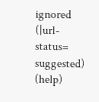ignored (|url-status=
suggested) (help)